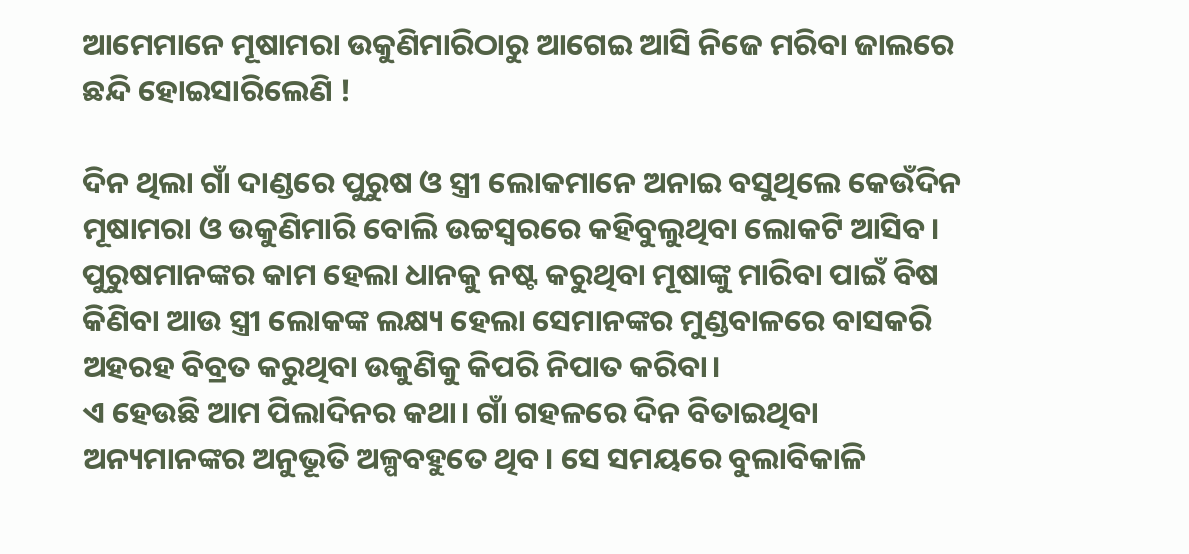ଆମେମାନେ ମୂଷାମରା ଉକୁଣିମାରିଠାରୁ ଆଗେଇ ଆସି ନିଜେ ମରିବା ଜାଲରେ ଛନ୍ଦି ହୋଇସାରିଲେଣି !

ଦିନ ଥିଲା ଗାଁ ଦାଣ୍ଡରେ ପୁରୁଷ ଓ ସ୍ତ୍ରୀ ଲୋକମାନେ ଅନାଇ ବସୁଥିଲେ କେଉଁଦିନ ମୂଷାମରା ଓ ଉକୁଣିମାରି ବୋଲି ଉଚ୍ଚସ୍ୱରରେ କହିବୁଲୁଥିବା ଲୋକଟି ଆସିବ। ପୁରୁଷମାନଙ୍କର କାମ ହେଲା ଧାନକୁ ନଷ୍ଟ କରୁଥିବା ମୂଷାଙ୍କୁ ମାରିବା ପାଇଁ ବିଷ କିଣିବା ଆଉ ସ୍ତ୍ରୀ ଲୋକଙ୍କ ଲକ୍ଷ୍ୟ ହେଲା ସେମାନଙ୍କର ମୁଣ୍ଡବାଳରେ ବାସକରି ଅହରହ ବିବ୍ରତ କରୁଥିବା ଉକୁଣିକୁ କିପରି ନିପାତ କରିବା।
ଏ ହେଉଛି ଆମ ପିଲାଦିନର କଥା। ଗାଁ ଗହଳରେ ଦିନ ବିତାଇଥିବା ଅନ୍ୟମାନଙ୍କର ଅନୁଭୂତି ଅଳ୍ପବହୁତେ ଥିବ। ସେ ସମୟରେ ବୁଲାବିକାଳି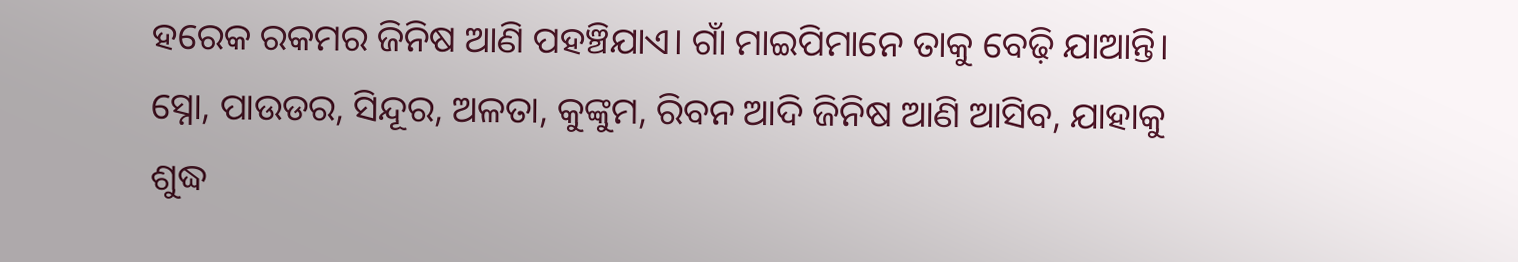ହରେକ ରକମର ଜିନିଷ ଆଣି ପହଞ୍ଚିଯାଏ। ଗାଁ ମାଇପିମାନେ ତାକୁ ବେଢ଼ି ଯାଆନ୍ତି। ସ୍ନୋ, ପାଉଡର, ସିନ୍ଦୂର, ଅଳତା, କୁଙ୍କୁମ, ରିବନ ଆଦି ଜିନିଷ ଆଣି ଆସିବ, ଯାହାକୁ ଶୁଦ୍ଧ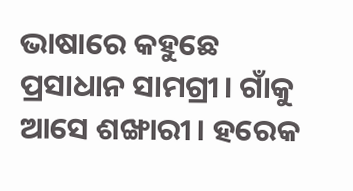ଭାଷାରେ କହୁଛେ ପ୍ରସାଧାନ ସାମଗ୍ରୀ। ଗାଁକୁ ଆସେ ଶଙ୍ଖାରୀ। ହରେକ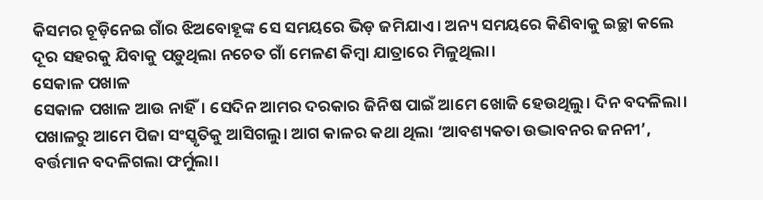କିସମର ଚୂଡ଼ିନେଇ ଗାଁର ଝିଅବୋହୂଙ୍କ ସେ ସମୟରେ ଭିଡ଼ ଜମିଯାଏ। ଅନ୍ୟ ସମୟରେ କିଣିବାକୁ ଇଚ୍ଛା କଲେ ଦୂର ସହରକୁ ଯିବାକୁ ପଡ଼ୁଥିଲା ନଚେତ ଗାଁ ମେଳଣ କିମ୍ବା ଯାତ୍ରାରେ ମିଳୁଥିଲା।
ସେକାଳ ପଖାଳ
ସେକାଳ ପଖାଳ ଆଉ ନାହିଁ। ସେଦିନ ଆମର ଦରକାର ଜିନିଷ ପାଇଁ ଆମେ ଖୋଜି ହେଉଥିଲୁ। ଦିନ ବଦଳିଲା। ପଖାଳରୁ ଆମେ ପିଜା ସଂସ୍କୃତିକୁ ଆସିଗଲୁ। ଆଗ କାଳର କଥା ଥିଲା ‘ଆବଶ୍ୟକତା ଉଦ୍ଭାବନର ଜନନୀ’, ବର୍ତ୍ତମାନ ବଦଳିଗଲା ଫର୍ମୁଲା।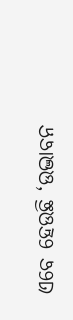ଏବେ ହେଉଛି ‘ଉଦ୍ଭାବନ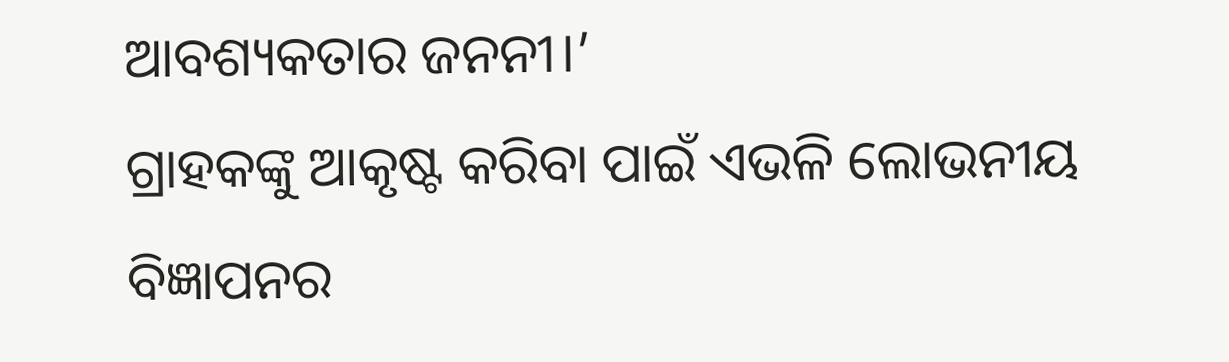ଆବଶ୍ୟକତାର ଜନନୀ।’
ଗ୍ରାହକଙ୍କୁ ଆକୃଷ୍ଟ କରିବା ପାଇଁ ଏଭଳି ଲୋଭନୀୟ ବିଜ୍ଞାପନର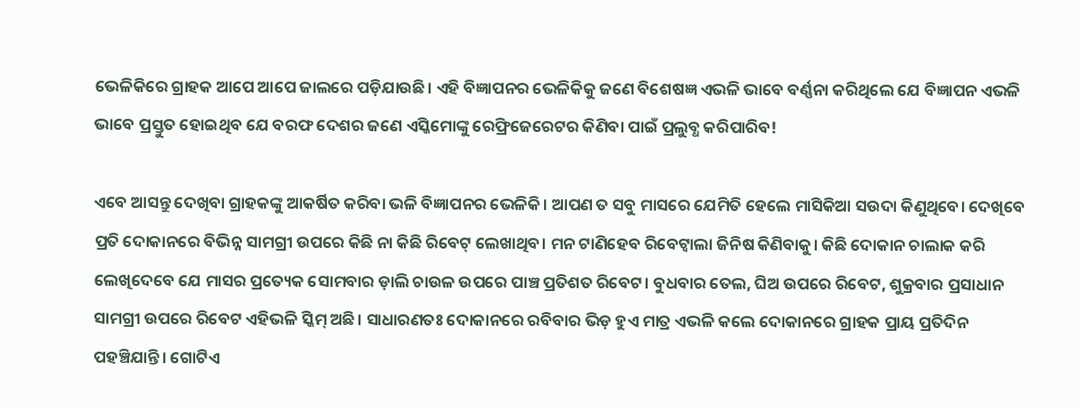ଭେଳିକିରେ ଗ୍ରାହକ ଆପେ ଆପେ ଜାଲରେ ପଡ଼ିଯାଉଛି। ଏହି ବିଜ୍ଞାପନର ଭେଳିକିକୁ ଜଣେ ବିଶେଷଜ୍ଞ ଏଭଳି ଭାବେ ବର୍ଣ୍ଣନା କରିଥିଲେ ଯେ ବିଜ୍ଞାପନ ଏଭଳି ଭାବେ ପ୍ରସ୍ତୁତ ହୋଇଥିବ ଯେ ବରଫ ଦେଶର ଜଣେ ଏସ୍କିମୋଙ୍କୁ ରେଫ୍ରିଜେରେଟର କିଣିବା ପାଇଁ ପ୍ରଲୁବ୍ଧ କରିପାରିବ!

ଏବେ ଆସନ୍ତୁ ଦେଖିବା ଗ୍ରାହକଙ୍କୁ ଆକର୍ଷିତ କରିବା ଭଳି ବିଜ୍ଞାପନର ଭେଳିକି। ଆପଣ ତ ସବୁ ମାସରେ ଯେମିତି ହେଲେ ମାସିକିଆ ସଉଦା କିଣୁଥିବେ। ଦେଖିବେ ପ୍ରତି ଦୋକାନରେ ବିଭିନ୍ନ ସାମଗ୍ରୀ ଉପରେ କିଛି ନା କିଛି ରିବେଟ୍ ଲେଖାଥିବ। ମନ ଟାଣିହେବ ରିବେଟ୍ବାଲା ଜିନିଷ କିଣିବାକୁ। କିଛି ଦୋକାନ ଚାଲାକ କରି ଲେଖିଦେବେ ଯେ ମାସର ପ୍ରତ୍ୟେକ ସୋମବାର ଡ଼ାଲି ଚାଉଳ ଉପରେ ପାଞ୍ଚ ପ୍ରତିଶତ ରିବେଟ। ବୁଧବାର ତେଲ, ଘିଅ ଉପରେ ରିବେଟ, ଶୁକ୍ରବାର ପ୍ରସାଧାନ ସାମଗ୍ରୀ ଉପରେ ରିବେଟ ଏହିଭଳି ସ୍କିମ୍ ଅଛି। ସାଧାରଣତଃ ଦୋକାନରେ ରବିବାର ଭିଡ଼ ହୁଏ ମାତ୍ର ଏଭଳି କଲେ ଦୋକାନରେ ଗ୍ରାହକ ପ୍ରାୟ ପ୍ରତିଦିନ ପହଞ୍ଚିଯାନ୍ତି। ଗୋଟିଏ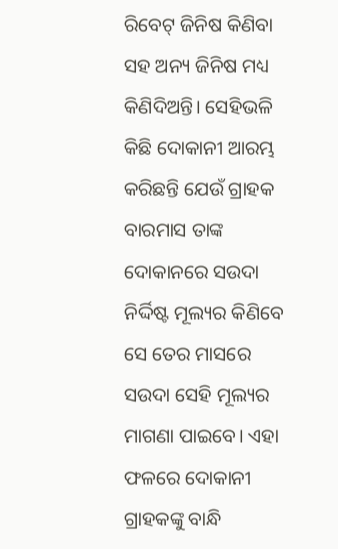ରିବେଟ୍ ଜିନିଷ କିଣିବା ସହ ଅନ୍ୟ ଜିନିଷ ମଧ୍ୟ କିଣିଦିଅନ୍ତି। ସେହିଭଳି କିଛି ଦୋକାନୀ ଆରମ୍ଭ କରିଛନ୍ତି ଯେଉଁ ଗ୍ରାହକ ବାରମାସ ତାଙ୍କ ଦୋକାନରେ ସଉଦା ନିର୍ଦ୍ଦିଷ୍ଟ ମୂଲ୍ୟର କିଣିବେ ସେ ତେର ମାସରେ ସଉଦା ସେହି ମୂଲ୍ୟର ମାଗଣା ପାଇବେ। ଏହା ଫଳରେ ଦୋକାନୀ ଗ୍ରାହକଙ୍କୁ ବାନ୍ଧି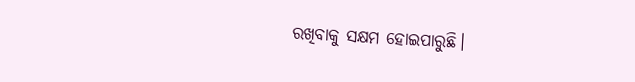ରଖିବାକୁ ସକ୍ଷମ ହୋଇପାରୁଛି।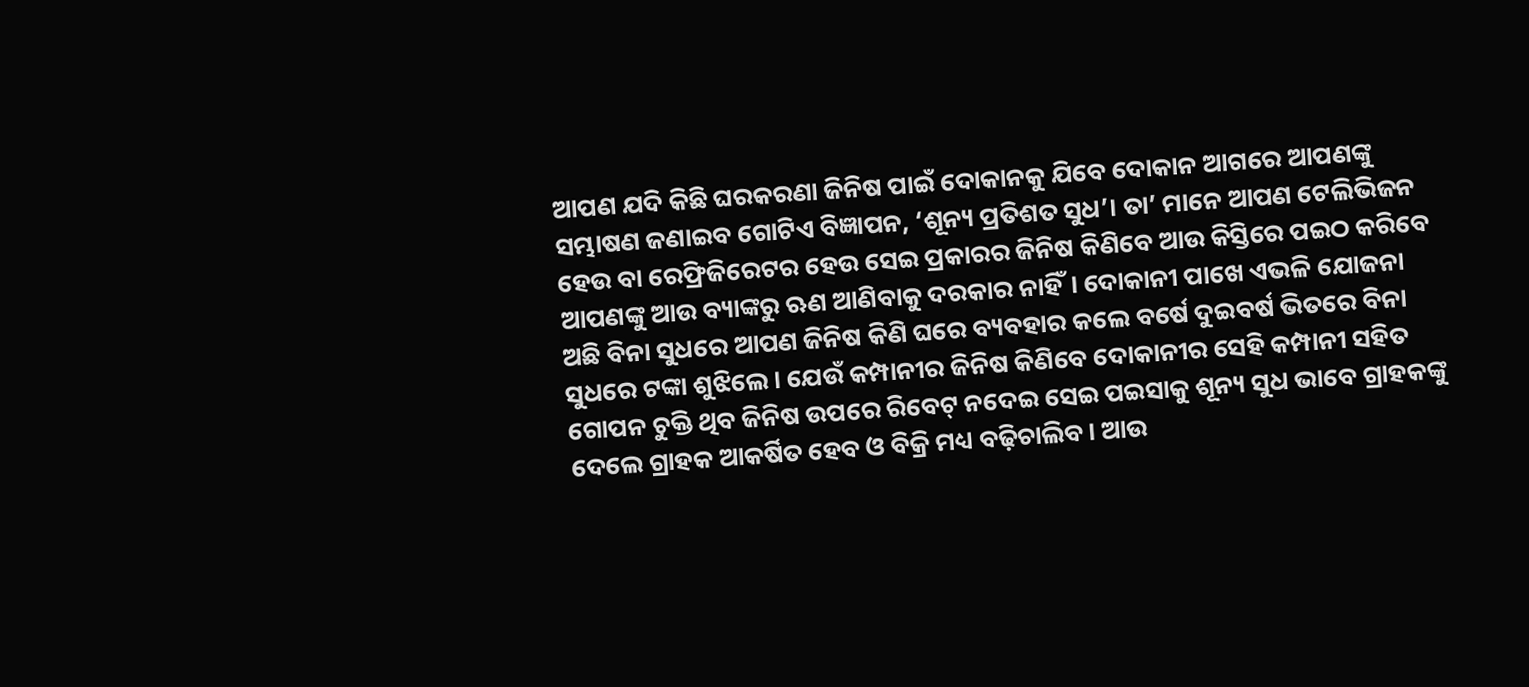ଆପଣ ଯଦି କିଛି ଘରକରଣା ଜିନିଷ ପାଇଁ ଦୋକାନକୁ ଯିବେ ଦୋକାନ ଆଗରେ ଆପଣଙ୍କୁ ସମ୍ଭାଷଣ ଜଣାଇବ ଗୋଟିଏ ବିଜ୍ଞାପନ, ‘ଶୂନ୍ୟ ପ୍ରତିଶତ ସୁଧ’। ତା’ ମାନେ ଆପଣ ଟେଲିଭିଜନ ହେଉ ବା ରେଫ୍ରିଜିରେଟର ହେଉ ସେଇ ପ୍ରକାରର ଜିନିଷ କିଣିବେ ଆଉ କିସ୍ତିରେ ପଇଠ କରିବେ ଆପଣଙ୍କୁ ଆଉ ବ୍ୟାଙ୍କରୁ ଋଣ ଆଣିବାକୁ ଦରକାର ନାହିଁ। ଦୋକାନୀ ପାଖେ ଏଭଳି ଯୋଜନା ଅଛି ବିନା ସୁଧରେ ଆପଣ ଜିନିଷ କିଣି ଘରେ ବ୍ୟବହାର କଲେ ବର୍ଷେ ଦୁଇବର୍ଷ ଭିତରେ ବିନା ସୁଧରେ ଟଙ୍କା ଶୁଝିଲେ। ଯେଉଁ କମ୍ପାନୀର ଜିନିଷ କିଣିବେ ଦୋକାନୀର ସେହି କମ୍ପାନୀ ସହିତ ଗୋପନ ଚୁକ୍ତି ଥିବ ଜିନିଷ ଉପରେ ରିବେଟ୍ ନଦେଇ ସେଇ ପଇସାକୁ ଶୂନ୍ୟ ସୁଧ ଭାବେ ଗ୍ରାହକଙ୍କୁ ଦେଲେ ଗ୍ରାହକ ଆକର୍ଷିତ ହେବ ଓ ବିକ୍ରି ମଧ୍ୟ ବଢ଼ିଚାଲିବ। ଆଉ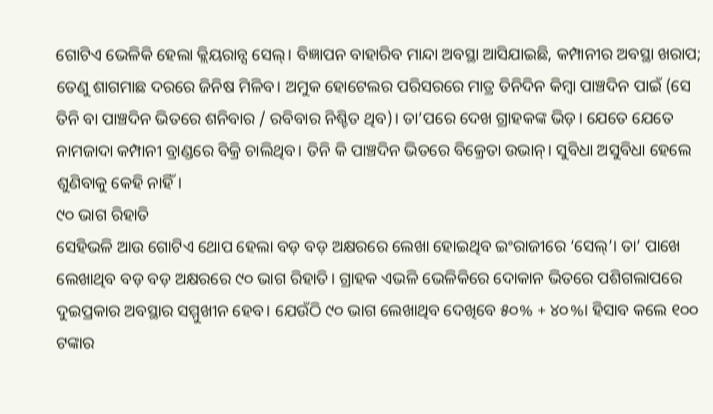ଗୋଟିଏ ଭେଳିକି ହେଲା କ୍ଲିୟରାନ୍ସ ସେଲ୍। ବିଜ୍ଞାପନ ବାହାରିବ ମାନ୍ଦା ଅବସ୍ଥା ଆସିଯାଇଛି, କମ୍ପାନୀର ଅବସ୍ଥା ଖରାପ; ତେଣୁ ଶାଗମାଛ ଦରରେ ଜିନିଷ ମିଳିବ। ଅମୁକ ହୋଟେଲର ପରିସରରେ ମାତ୍ର ତିନିଦିନ କିମ୍ବା ପାଞ୍ଚଦିନ ପାଇଁ (ସେ ତିନି ବା ପାଞ୍ଚଦିନ ଭିତରେ ଶନିବାର / ରବିବାର ନିଶ୍ଚିତ ଥିବ)। ତା’ପରେ ଦେଖ ଗ୍ରାହକଙ୍କ ଭିଡ଼। ଯେତେ ଯେତେ ନାମଜାଦା କମ୍ପାନୀ ବ୍ରାଣ୍ଡରେ ବିକ୍ରି ଚାଲିଥିବ। ତିନି କି ପାଞ୍ଚଦିନ ଭିତରେ ବିକ୍ରେତା ଉଭାନ୍। ସୁବିଧା ଅସୁବିଧା ହେଲେ ଶୁଣିବାକୁ କେହି ନାହିଁ।
୯୦ ଭାଗ ରିହାତି
ସେହିଭଳି ଆଉ ଗୋଟିଏ ଥୋପ ହେଲା ବଡ଼ ବଡ଼ ଅକ୍ଷରରେ ଲେଖା ହୋଇଥିବ ଇଂରାଜୀରେ ‘ସେଲ୍’। ତା’ ପାଖେ ଲେଖାଥିବ ବଡ଼ ବଡ଼ ଅକ୍ଷରରେ ୯୦ ଭାଗ ରିହାତି। ଗ୍ରାହକ ଏଭଳି ଭେଳିକିରେ ଦୋକାନ ଭିତରେ ପଶିଗଲାପରେ ଦୁଇପ୍ରକାର ଅବସ୍ଥାର ସମ୍ମୁଖୀନ ହେବ। ଯେଉଁଠି ୯୦ ଭାଗ ଲେଖାଥିବ ଦେଖିବେ ୫୦% + ୪୦%। ହିସାବ କଲେ ୧୦୦ ଟଙ୍କାର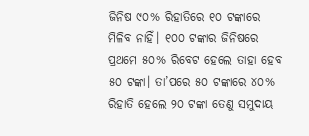ଜିନିଷ ୯୦% ରିହାତିରେ ୧୦ ଟଙ୍କାରେ ମିଳିବ ନାହିଁ। ୧୦୦ ଟଙ୍କାର ଜିନିଷରେ ପ୍ରଥମେ ୫୦% ରିବେଟ ହେଲେ ତାହା ହେବ ୫୦ ଟଙ୍କା। ତା’ପରେ ୫୦ ଟଙ୍କାରେ ୪୦% ରିହାତି ହେଲେ ୨୦ ଟଙ୍କା ତେଣୁ ସମୁଦାୟ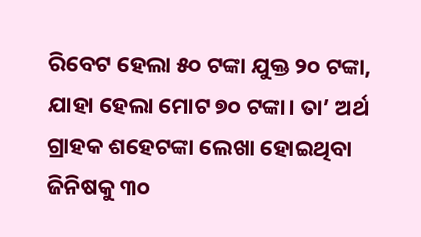ରିବେଟ ହେଲା ୫୦ ଟଙ୍କା ଯୁକ୍ତ ୨୦ ଟଙ୍କା, ଯାହା ହେଲା ମୋଟ ୭୦ ଟଙ୍କା। ତା’ ଅର୍ଥ ଗ୍ରାହକ ଶହେଟଙ୍କା ଲେଖା ହୋଇଥିବା ଜିନିଷକୁ ୩୦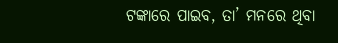ଟଙ୍କାରେ ପାଇବ, ତା’ ମନରେ ଥିବା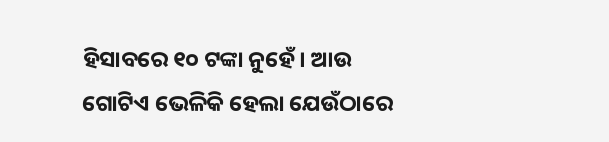ହିସାବରେ ୧୦ ଟଙ୍କା ନୁହେଁ। ଆଉ ଗୋଟିଏ ଭେଳିକି ହେଲା ଯେଉଁଠାରେ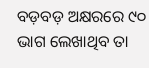ବଡ଼ବଡ଼ ଅକ୍ଷରରେ ୯୦ ଭାଗ ଲେଖାଥିବ ତା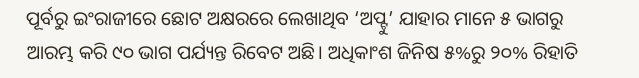ପୂର୍ବରୁ ଇଂରାଜୀରେ ଛୋଟ ଅକ୍ଷରରେ ଲେଖାଥିବ ‘ଅପ୍ଟୁ’ ଯାହାର ମାନେ ୫ ଭାଗରୁ ଆରମ୍ଭ କରି ୯୦ ଭାଗ ପର୍ଯ୍ୟନ୍ତ ରିବେଟ ଅଛି। ଅଧିକାଂଶ ଜିନିଷ ୫%ରୁ ୨୦% ରିହାତି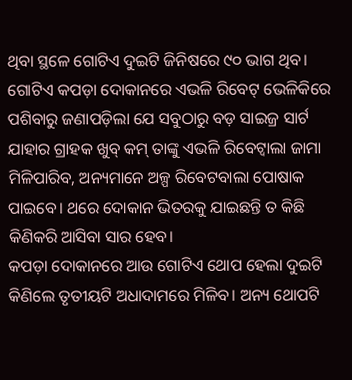ଥିବା ସ୍ଥଳେ ଗୋଟିଏ ଦୁଇଟି ଜିନିଷରେ ୯୦ ଭାଗ ଥିବ। ଗୋଟିଏ କପଡ଼ା ଦୋକାନରେ ଏଭଳି ରିବେଟ୍ ଭେଳିକିରେ ପଶିବାରୁ ଜଣାପଡ଼ିଲା ଯେ ସବୁଠାରୁ ବଡ଼ ସାଇଜ୍ର ସାର୍ଟ ଯାହାର ଗ୍ରାହକ ଖୁବ୍ କମ୍ ତାଙ୍କୁ ଏଭଳି ରିବେଟ୍ବାଲା ଜାମା ମିଳିପାରିବ, ଅନ୍ୟମାନେ ଅଳ୍ପ ରିବେଟବାଲା ପୋଷାକ ପାଇବେ। ଥରେ ଦୋକାନ ଭିତରକୁ ଯାଇଛନ୍ତି ତ କିଛି କିଣିକରି ଆସିବା ସାର ହେବ।
କପଡ଼ା ଦୋକାନରେ ଆଉ ଗୋଟିଏ ଥୋପ ହେଲା ଦୁଇଟି କିଣିଲେ ତୃତୀୟଟି ଅଧାଦାମରେ ମିଳିବ। ଅନ୍ୟ ଥୋପଟି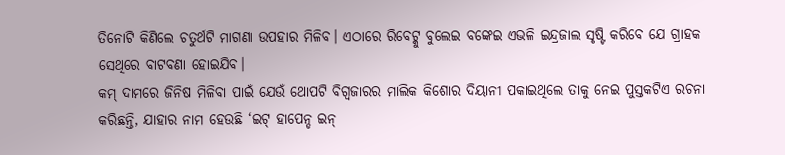ତିନୋଟି କିଣିଲେ ଚତୁର୍ଥଟି ମାଗଣା ଉପହାର ମିଳିବ। ଏଠାରେ ରିବେଟ୍କୁ ବୁଲେଇ ବଙ୍କେଇ ଏଭଳି ଇନ୍ଦ୍ରଜାଲ ସୃଷ୍ଟି କରିବେ ଯେ ଗ୍ରାହକ ସେଥିରେ ବାଟବଣା ହୋଇଯିବ।
କମ୍ ଦାମରେ ଜିନିଷ ମିଳିବା ପାଇଁ ଯେଉଁ ଥୋପଟି ବିଗ୍ବଜାରର ମାଲିକ କିଶୋର ଦିୟାନୀ ପକାଇଥିଲେ ତାକୁ ନେଇ ପୁସ୍ତକଟିଏ ରଚନା କରିଛନ୍ତି, ଯାହାର ନାମ ହେଉଛି ‘ଇଟ୍ ହାପେନ୍ଡ ଇନ୍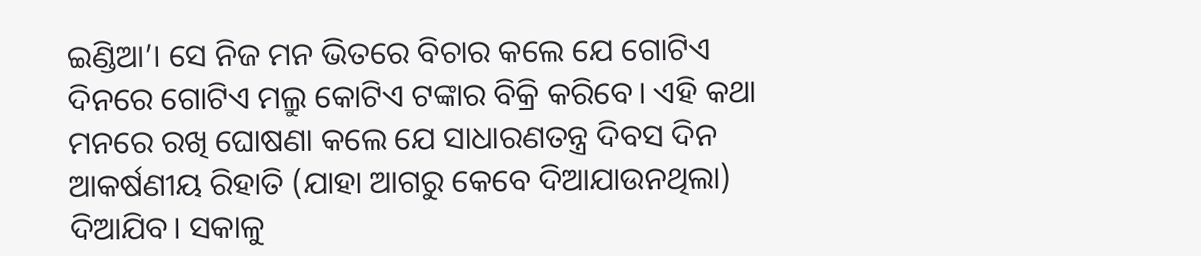ଇଣ୍ଡିଆ’। ସେ ନିଜ ମନ ଭିତରେ ବିଚାର କଲେ ଯେ ଗୋଟିଏ ଦିନରେ ଗୋଟିଏ ମଲ୍ରୁ କୋଟିଏ ଟଙ୍କାର ବିକ୍ରି କରିବେ। ଏହି କଥା ମନରେ ରଖି ଘୋଷଣା କଲେ ଯେ ସାଧାରଣତନ୍ତ୍ର ଦିବସ ଦିନ ଆକର୍ଷଣୀୟ ରିହାତି (ଯାହା ଆଗରୁ କେବେ ଦିଆଯାଉନଥିଲା) ଦିଆଯିବ। ସକାଳୁ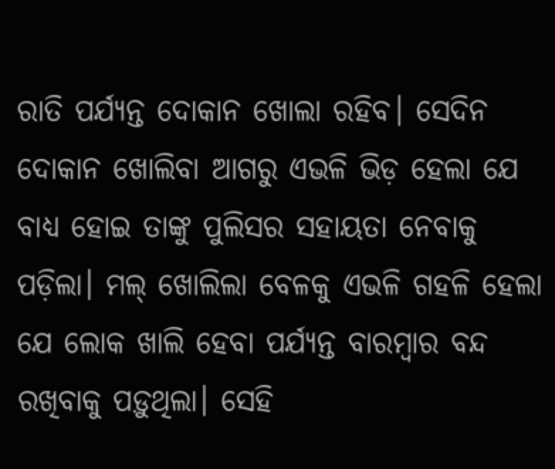ରାତି ପର୍ଯ୍ୟନ୍ତ ଦୋକାନ ଖୋଲା ରହିବ। ସେଦିନ ଦୋକାନ ଖୋଲିବା ଆଗରୁ ଏଭଳି ଭିଡ଼ ହେଲା ଯେ ବାଧ୍ୟ ହୋଇ ତାଙ୍କୁ ପୁଲିସର ସହାୟତା ନେବାକୁ ପଡ଼ିଲା। ମଲ୍ ଖୋଲିଲା ବେଳକୁ ଏଭଳି ଗହଳି ହେଲା ଯେ ଲୋକ ଖାଲି ହେବା ପର୍ଯ୍ୟନ୍ତ ବାରମ୍ବାର ବନ୍ଦ ରଖିବାକୁ ପଡ଼ୁଥିଲା। ସେହି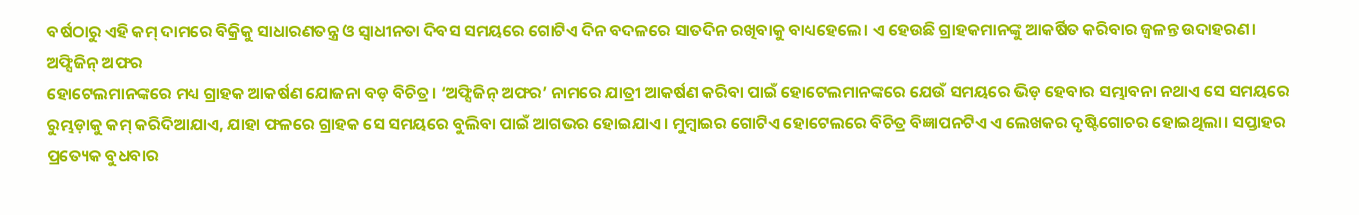ବର୍ଷଠାରୁ ଏହି କମ୍ ଦାମରେ ବିକ୍ରିକୁ ସାଧାରଣତନ୍ତ୍ର ଓ ସ୍ୱାଧୀନତା ଦିବସ ସମୟରେ ଗୋଟିଏ ଦିନ ବଦଳରେ ସାତଦିନ ରଖିବାକୁ ବାଧ୍ୟହେଲେ। ଏ ହେଉଛି ଗ୍ରାହକମାନଙ୍କୁ ଆକର୍ଷିତ କରିବାର ଜ୍ୱଳନ୍ତ ଉଦାହରଣ।
ଅଫ୍ସିଜିନ୍ ଅଫର
ହୋଟେଲମାନଙ୍କରେ ମଧ୍ୟ ଗ୍ରାହକ ଆକର୍ଷଣ ଯୋଜନା ବଡ଼ ବିଚିତ୍ର। ‘ଅଫ୍ସିଜିନ୍ ଅଫର’ ନାମରେ ଯାତ୍ରୀ ଆକର୍ଷଣ କରିବା ପାଇଁ ହୋଟେଲମାନଙ୍କରେ ଯେଉଁ ସମୟରେ ଭିଡ଼ ହେବାର ସମ୍ଭାବନା ନଥାଏ ସେ ସମୟରେ ରୁମ୍ଭଡ଼ାକୁ କମ୍ କରିଦିଆଯାଏ, ଯାହା ଫଳରେ ଗ୍ରାହକ ସେ ସମୟରେ ବୁଲିବା ପାଇଁ ଆଗଭର ହୋଇଯାଏ। ମୁମ୍ବାଇର ଗୋଟିଏ ହୋଟେଲରେ ବିଚିତ୍ର ବିଜ୍ଞାପନଟିଏ ଏ ଲେଖକର ଦୃଷ୍ଟିଗୋଚର ହୋଇଥିଲା। ସପ୍ତାହର ପ୍ରତ୍ୟେକ ବୁଧବାର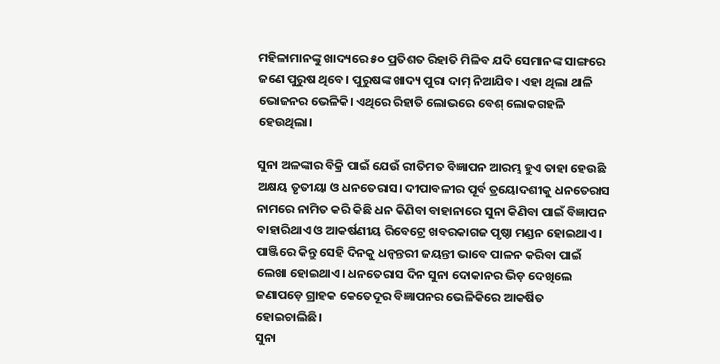ମହିଳାମାନଙ୍କୁ ଖାଦ୍ୟରେ ୫୦ ପ୍ରତିଶତ ରିହାତି ମିଳିବ ଯଦି ସେମାନଙ୍କ ସାଙ୍ଗରେ ଜଣେ ପୁରୁଷ ଥିବେ। ପୁରୁଷଙ୍କ ଖାଦ୍ୟ ପୁରା ଦାମ୍ ନିଆଯିବ। ଏହା ଥିଲା ଥାଳି ଭୋଜନର ଭେଳିକି। ଏଥିରେ ରିହାତି ଲୋଭରେ ବେଶ୍ ଲୋକଗହଳି ହେଉଥିଲା।

ସୁନା ଅଳଙ୍କାର ବିକ୍ରି ପାଇଁ ଯେଉଁ ରୀତିମତ ବିଜ୍ଞାପନ ଆରମ୍ଭ ହୁଏ ତାହା ହେଉଛି ଅକ୍ଷୟ ତୃତୀୟା ଓ ଧନତେରାସ। ଦୀପାବଳୀର ପୂର୍ବ ତ୍ରୟୋଦଶୀକୁ ଧନତେରାସ ନାମରେ ନାମିତ କରି କିଛି ଧନ କିଣିବା ବାହାନାରେ ସୁନା କିଣିବା ପାଇଁ ବିଜ୍ଞାପନ ବାହାରିଥାଏ ଓ ଆକର୍ଷଣୀୟ ରିବେଟ୍ରେ ଖବରକାଗଜ ପୃଷ୍ଠା ମଣ୍ଡନ ହୋଇଥାଏ। ପାଞ୍ଜିରେ କିନ୍ତୁ ସେହି ଦିନକୁ ଧନ୍ୱନ୍ତରୀ ଜୟନ୍ତୀ ଭାବେ ପାଳନ କରିବା ପାଇଁ ଲେଖା ହୋଇଥାଏ। ଧନତେରାସ ଦିନ ସୁନା ଦୋକାନର ଭିଡ଼ ଦେଖିଲେ ଜଣାପଡ଼େ ଗ୍ରାହକ କେତେଦୂର ବିଜ୍ଞାପନର ଭେଳିକିରେ ଆକର୍ଷିତ ହୋଇଚାଲିଛି।
ସୁନା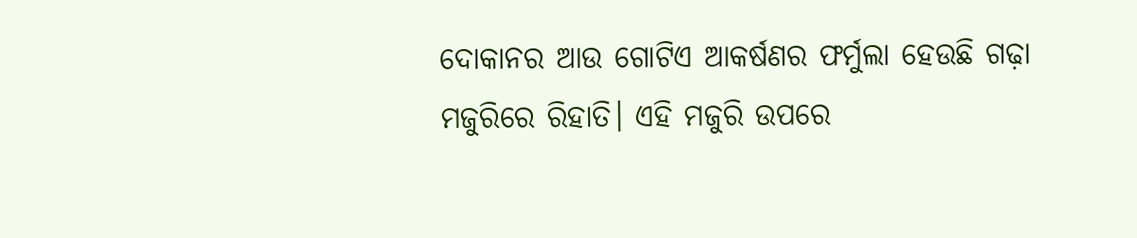ଦୋକାନର ଆଉ ଗୋଟିଏ ଆକର୍ଷଣର ଫର୍ମୁଲା ହେଉଛି ଗଢ଼ା ମଜୁରିରେ ରିହାତି। ଏହି ମଜୁରି ଉପରେ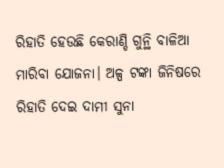ରିହାତି ହେଉଛି କେରାଣ୍ଡି ଗୁନ୍ଥି ବାଳିଆ ମାରିବା ଯୋଜନା। ଅଳ୍ପ ଟଙ୍କା ଜିନିଷରେ ରିହାତି ଦେଇ ଦାମୀ ସୁନା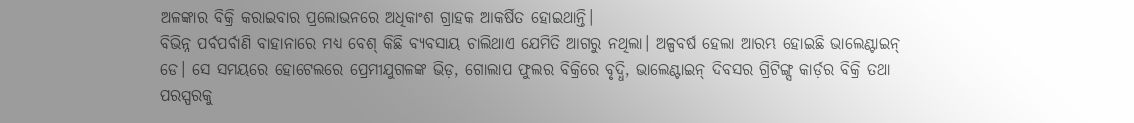ଅଳଙ୍କାର ବିକ୍ରି କରାଇବାର ପ୍ରଲୋଭନରେ ଅଧିକାଂଶ ଗ୍ରାହକ ଆକର୍ଷିତ ହୋଇଥାନ୍ତି।
ବିଭିନ୍ନ ପର୍ବପର୍ବାଣି ବାହାନାରେ ମଧ୍ୟ ବେଶ୍ କିଛି ବ୍ୟବସାୟ ଚାଲିଥାଏ ଯେମିତି ଆଗରୁ ନଥିଲା। ଅଳ୍ପବର୍ଷ ହେଲା ଆରମ୍ଭ ହୋଇଛି ଭାଲେଣ୍ଟାଇନ୍ ଡେ। ସେ ସମୟରେ ହୋଟେଲରେ ପ୍ରେମୀଯୁଗଳଙ୍କ ଭିଡ଼, ଗୋଲାପ ଫୁଲର ବିକ୍ରିରେ ବୃଦ୍ଧି, ଭାଲେଣ୍ଟାଇନ୍ ଦିବସର ଗ୍ରିଟିଙ୍ଗ୍ସ କାର୍ଡ଼ର ବିକ୍ରି ତଥା ପରସ୍ପରକୁ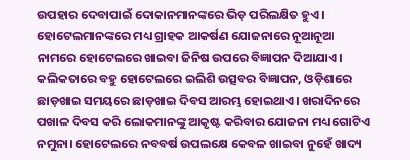ଉପହାର ଦେବାପାଇଁ ଦୋକାନମାନଙ୍କରେ ଭିଡ଼ ପରିଲକ୍ଷିତ ହୁଏ।
ହୋଟେଲମାନଙ୍କରେ ମଧ୍ୟ ଗ୍ରାହକ ଆକର୍ଷଣ ଯୋଜନାରେ ନୂଆନୂଆ ନାମରେ ହୋଟେଲରେ ଖାଇବା ଜିନିଷ ଉପରେ ବିଜ୍ଞାପନ ଦିଆଯାଏ। କଲିକତାରେ ବହୁ ହୋଟେଲରେ ଇଲିଶି ଉତ୍ସବର ବିଜ୍ଞାପନ, ଓଡ଼ିଶାରେ ଛାଡ଼ଖାଇ ସମୟରେ ଛାଡ଼ଖାଇ ଦିବସ ଆରମ୍ଭ ହୋଇଥାଏ। ଖରାଦିନରେ ପଖାଳ ଦିବସ କରି ଲୋକମାନଙ୍କୁ ଆକୃଷ୍ଟ କରିବାର ଯୋଜନା ମଧ୍ୟ ଗୋଟିଏ ନମୁନା। ହୋଟେଲରେ ନବବର୍ଷ ଉପଲକ୍ଷେ କେବଳ ଖାଇବା ନୁହେଁ ଖାଦ୍ୟ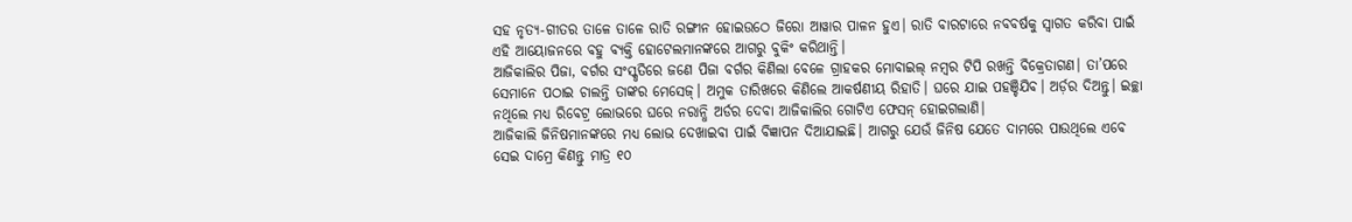ସହ ନୃତ୍ୟ-ଗୀତର ତାଳେ ତାଳେ ରାତି ରଙ୍ଗୀନ ହୋଇଉଠେ ଜିରୋ ଆୱାର ପାଳନ ହୁଏ। ରାତି ବାରଟାରେ ନବବର୍ଷକୁ ସ୍ୱାଗତ କରିବା ପାଇଁ ଏହି ଆୟୋଜନରେ ବହୁ ବ୍ୟକ୍ତି ହୋଟେଲମାନଙ୍କରେ ଆଗରୁ ବୁକିଂ କରିଥାନ୍ତି।
ଆଜିକାଲିର ପିଜା, ବର୍ଗର ସଂସ୍କୃତିରେ ଜଣେ ପିଜା ବର୍ଗର କିଣିଲା ବେଳେ ଗ୍ରାହକର ମୋବାଇଲ୍ ନମ୍ବର ଟିପି ରଖନ୍ତି ବିକ୍ରେତାଗଣ। ତା’ପରେ ସେମାନେ ପଠାଇ ଚାଲନ୍ତି ତାଙ୍କର ମେସେଜ୍। ଅମୁକ ତାରିଖରେ କିଣିଲେ ଆକର୍ଷଣୀୟ ରିହାତି। ଘରେ ଯାଇ ପହଞ୍ଚିଯିବ। ଅର୍ଡ଼ର ଦିଅନ୍ତୁ। ଇଚ୍ଛା ନଥିଲେ ମଧ୍ୟ ରିବେଟ୍ର ଲୋଭରେ ଘରେ ନରାନ୍ଧି ଅର୍ଡର ଦେବା ଆଜିକାଲିର ଗୋଟିଏ ଫେସନ୍ ହୋଇଗଲାଣି।
ଆଜିକାଲି ଜିନିଷମାନଙ୍କରେ ମଧ୍ୟ ଲୋଭ ଦେଖାଇବା ପାଇଁ ବିଜ୍ଞାପନ ଦିଆଯାଇଛି। ଆଗରୁ ଯେଉଁ ଜିନିଷ ଯେତେ ଦାମରେ ପାଉଥିଲେ ଏବେ ସେଇ ଦାମ୍ରେ କିଣନ୍ତୁ ମାତ୍ର ୧୦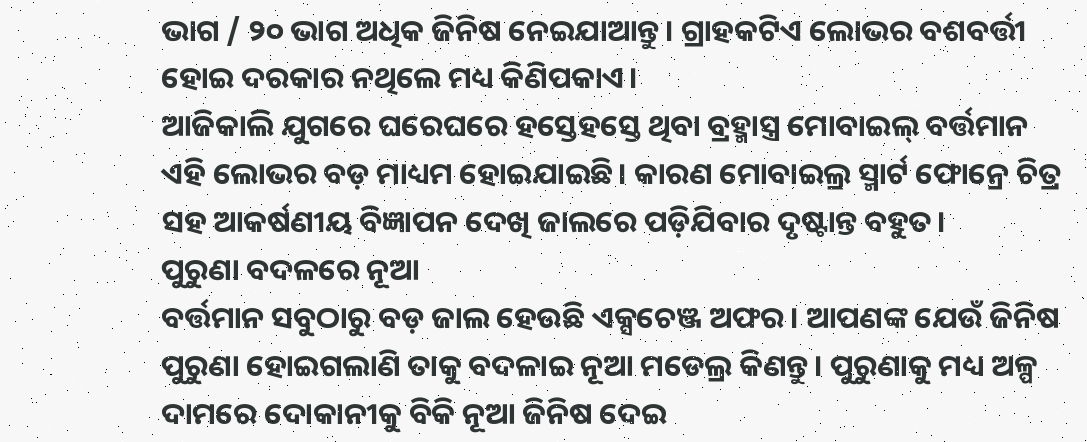ଭାଗ / ୨୦ ଭାଗ ଅଧିକ ଜିନିଷ ନେଇଯାଆନ୍ତୁ। ଗ୍ରାହକଟିଏ ଲୋଭର ବଶବର୍ତ୍ତୀ ହୋଇ ଦରକାର ନଥିଲେ ମଧ୍ୟ କିଣିପକାଏ।
ଆଜିକାଲି ଯୁଗରେ ଘରେଘରେ ହସ୍ତେହସ୍ତେ ଥିବା ବ୍ରହ୍ମାସ୍ତ୍ର ମୋବାଇଲ୍ ବର୍ତ୍ତମାନ ଏହି ଲୋଭର ବଡ଼ ମାଧ୍ୟମ ହୋଇଯାଇଛି। କାରଣ ମୋବାଇଲ୍ର ସ୍ମାର୍ଟ ଫୋନ୍ରେ ଚିତ୍ର ସହ ଆକର୍ଷଣୀୟ ବିଜ୍ଞାପନ ଦେଖି ଜାଲରେ ପଡ଼ିଯିବାର ଦୃଷ୍ଟାନ୍ତ ବହୁତ।
ପୁରୁଣା ବଦଳରେ ନୂଆ
ବର୍ତ୍ତମାନ ସବୁଠାରୁ ବଡ଼ ଜାଲ ହେଉଛି ଏକ୍ସଚେଞ୍ଜ ଅଫର। ଆପଣଙ୍କ ଯେଉଁ ଜିନିଷ ପୁରୁଣା ହୋଇଗଲାଣି ତାକୁ ବଦଳାଇ ନୂଆ ମଡେଲ୍ର କିଣନ୍ତୁ। ପୁରୁଣାକୁ ମଧ୍ୟ ଅଳ୍ପ ଦାମରେ ଦୋକାନୀକୁ ବିକି ନୂଆ ଜିନିଷ ଦେଇ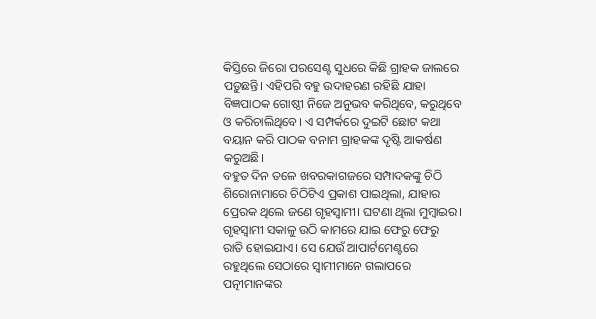କିସ୍ତିରେ ଜିରୋ ପରସେଣ୍ଟ ସୁଧରେ କିଛି ଗ୍ରାହକ ଜାଲରେ ପଡ଼ୁଛନ୍ତି। ଏହିପରି ବହୁ ଉଦାହରଣ ରହିଛି ଯାହା ବିଜ୍ଞପାଠକ ଗୋଷ୍ଠୀ ନିଜେ ଅନୁଭବ କରିଥିବେ, କରୁଥିବେ ଓ କରିଚାଲିଥିବେ। ଏ ସମ୍ପର୍କରେ ଦୁଇଟି ଛୋଟ କଥା ବୟାନ କରି ପାଠକ ବନାମ ଗ୍ରାହକଙ୍କ ଦୃଷ୍ଟି ଆକର୍ଷଣ କରୁଅଛି।
ବହୁତ ଦିନ ତଳେ ଖବରକାଗଜରେ ସମ୍ପାଦକଙ୍କୁ ଚିଠି ଶିରୋନାମାରେ ଚିଠିଟିଏ ପ୍ରକାଶ ପାଇଥିଲା, ଯାହାର ପ୍ରେରକ ଥିଲେ ଜଣେ ଗୃହସ୍ୱାମୀ। ଘଟଣା ଥିଲା ମୁମ୍ବାଇର। ଗୃହସ୍ୱାମୀ ସକାଳୁ ଉଠି କାମରେ ଯାଇ ଫେରୁ ଫେରୁ ରାତି ହୋଇଯାଏ। ସେ ଯେଉଁ ଆପାର୍ଟମେଣ୍ଟରେ ରହୁଥିଲେ ସେଠାରେ ସ୍ୱାମୀମାନେ ଗଲାପରେ ପତ୍ନୀମାନଙ୍କର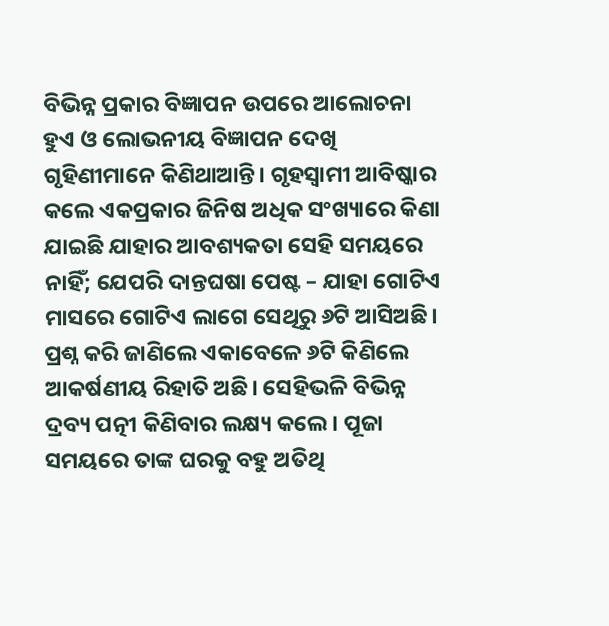ବିଭିନ୍ନ ପ୍ରକାର ବିଜ୍ଞାପନ ଉପରେ ଆଲୋଚନା ହୁଏ ଓ ଲୋଭନୀୟ ବିଜ୍ଞାପନ ଦେଖି ଗୃହିଣୀମାନେ କିଣିଥାଆନ୍ତି। ଗୃହସ୍ୱାମୀ ଆବିଷ୍କାର କଲେ ଏକପ୍ରକାର ଜିନିଷ ଅଧିକ ସଂଖ୍ୟାରେ କିଣା ଯାଇଛି ଯାହାର ଆବଶ୍ୟକତା ସେହି ସମୟରେ ନାହିଁ; ଯେପରି ଦାନ୍ତଘଷା ପେଷ୍ଟ – ଯାହା ଗୋଟିଏ ମାସରେ ଗୋଟିଏ ଲାଗେ ସେଥିରୁ ୬ଟି ଆସିଅଛି। ପ୍ରଶ୍ନ କରି ଜାଣିଲେ ଏକାବେଳେ ୬ଟି କିଣିଲେ ଆକର୍ଷଣୀୟ ରିହାତି ଅଛି। ସେହିଭଳି ବିଭିନ୍ନ ଦ୍ରବ୍ୟ ପତ୍ନୀ କିଣିବାର ଲକ୍ଷ୍ୟ କଲେ। ପୂଜା ସମୟରେ ତାଙ୍କ ଘରକୁ ବହୁ ଅତିଥି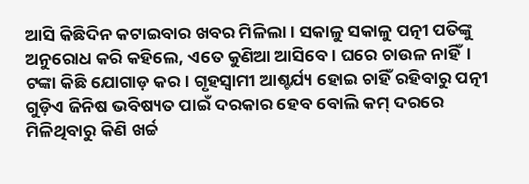ଆସି କିଛିଦିନ କଟାଇବାର ଖବର ମିଳିଲା। ସକାଳୁ ସକାଳୁ ପତ୍ନୀ ପତିଙ୍କୁ ଅନୁରୋଧ କରି କହିଲେ, ଏତେ କୁଣିଆ ଆସିବେ। ଘରେ ଚାଉଳ ନାହିଁ। ଟଙ୍କା କିଛି ଯୋଗାଡ଼ କର। ଗୃହସ୍ୱାମୀ ଆଶ୍ଚର୍ଯ୍ୟ ହୋଇ ଚାହିଁ ରହିବାରୁ ପତ୍ନୀ ଗୁଡ଼ିଏ ଜିନିଷ ଭବିଷ୍ୟତ ପାଇଁ ଦରକାର ହେବ ବୋଲି କମ୍ ଦରରେ ମିଳିଥିବାରୁ କିଣି ଖର୍ଚ୍ଚ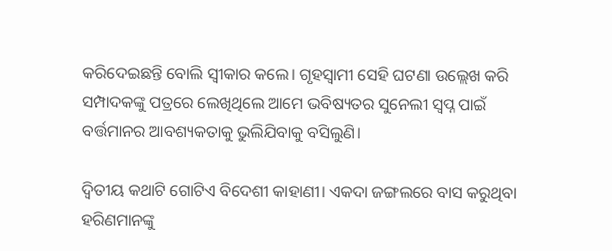କରିଦେଇଛନ୍ତି ବୋଲି ସ୍ୱୀକାର କଲେ। ଗୃହସ୍ୱାମୀ ସେହି ଘଟଣା ଉଲ୍ଲେଖ କରି ସମ୍ପାଦକଙ୍କୁ ପତ୍ରରେ ଲେଖିଥିଲେ ଆମେ ଭବିଷ୍ୟତର ସୁନେଲୀ ସ୍ୱପ୍ନ ପାଇଁ ବର୍ତ୍ତମାନର ଆବଶ୍ୟକତାକୁ ଭୁଲିଯିବାକୁ ବସିଲୁଣି।

ଦ୍ୱିତୀୟ କଥାଟି ଗୋଟିଏ ବିଦେଶୀ କାହାଣୀ। ଏକଦା ଜଙ୍ଗଲରେ ବାସ କରୁଥିବା ହରିଣମାନଙ୍କୁ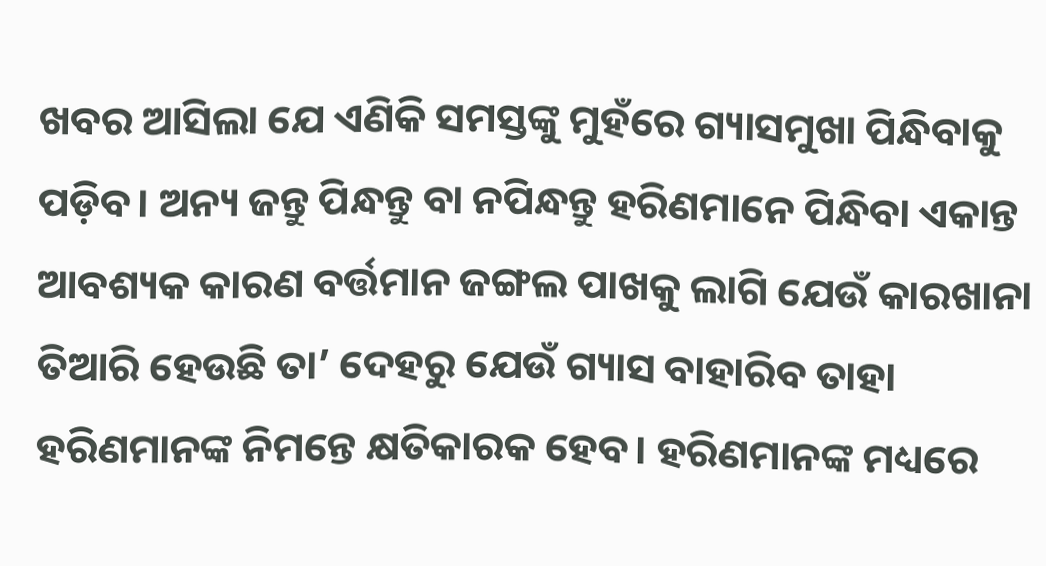ଖବର ଆସିଲା ଯେ ଏଣିକି ସମସ୍ତଙ୍କୁ ମୁହଁରେ ଗ୍ୟାସମୁଖା ପିନ୍ଧିବାକୁ ପଡ଼ିବ। ଅନ୍ୟ ଜନ୍ତୁ ପିନ୍ଧନ୍ତୁ ବା ନପିନ୍ଧନ୍ତୁ ହରିଣମାନେ ପିନ୍ଧିବା ଏକାନ୍ତ ଆବଶ୍ୟକ କାରଣ ବର୍ତ୍ତମାନ ଜଙ୍ଗଲ ପାଖକୁ ଲାଗି ଯେଉଁ କାରଖାନା ତିଆରି ହେଉଛି ତା’ ଦେହରୁ ଯେଉଁ ଗ୍ୟାସ ବାହାରିବ ତାହା ହରିଣମାନଙ୍କ ନିମନ୍ତେ କ୍ଷତିକାରକ ହେବ। ହରିଣମାନଙ୍କ ମଧ୍ୟରେ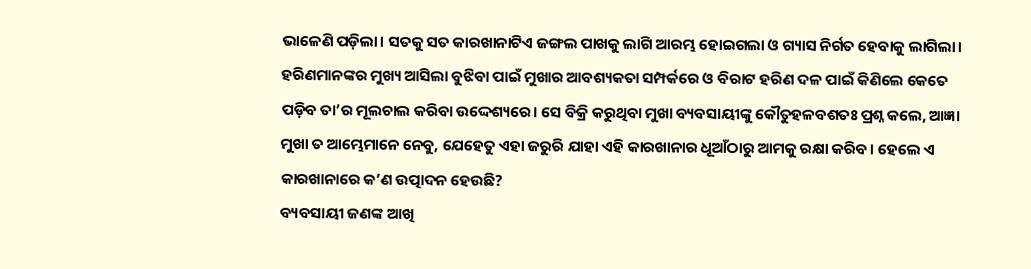ଭାଳେଣି ପଡ଼ିଲା। ସତକୁ ସତ କାରଖାନାଟିଏ ଜଙ୍ଗଲ ପାଖକୁ ଲାଗି ଆରମ୍ଭ ହୋଇଗଲା ଓ ଗ୍ୟାସ ନିର୍ଗତ ହେବାକୁ ଲାଗିଲା। ହରିଣମାନଙ୍କର ମୁଖ୍ୟ ଆସିଲା ବୁଝିବା ପାଇଁ ମୁଖାର ଆବଶ୍ୟକତା ସମ୍ପର୍କରେ ଓ ବିରାଟ ହରିଣ ଦଳ ପାଇଁ କିଣିଲେ କେତେ ପଡ଼ିବ ତା’ର ମୂଲଚାଲ କରିବା ଉଦ୍ଦେଶ୍ୟରେ। ସେ ବିକ୍ରି କରୁଥିବା ମୁଖା ବ୍ୟବସାୟୀଙ୍କୁ କୌତୁହଳବଶତଃ ପ୍ରଶ୍ନ କଲେ, ଆଜ୍ଞା ମୁଖା ତ ଆମ୍ଭେମାନେ ନେବୁ, ଯେହେତୁ ଏହା ଜରୁରି ଯାହା ଏହି କାରଖାନାର ଧୂଆଁଠାରୁ ଆମକୁ ରକ୍ଷା କରିବ। ହେଲେ ଏ କାରଖାନାରେ କ’ଣ ଉତ୍ପାଦନ ହେଉଛି?
ବ୍ୟବସାୟୀ ଜଣଙ୍କ ଆଖି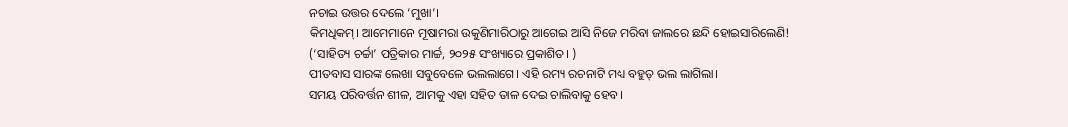ନଚାଇ ଉତ୍ତର ଦେଲେ ‘ମୁଖା’।
କିମଧିକମ୍। ଆମେମାନେ ମୂଷାମରା ଉକୁଣିମାରିଠାରୁ ଆଗେଇ ଆସି ନିଜେ ମରିବା ଜାଲରେ ଛନ୍ଦି ହୋଇସାରିଲେଣି!
(‘ସାହିତ୍ୟ ଚର୍ଚ୍ଚା’ ପତ୍ରିକାର ମାର୍ଚ୍ଚ, ୨୦୨୫ ସଂଖ୍ୟାରେ ପ୍ରକାଶିତ। )
ପୀତବାସ ସାରଙ୍କ ଲେଖା ସବୁବେଳେ ଭଲଲାଗେ। ଏହି ରମ୍ୟ ରଚନାଟି ମଧ୍ୟ ବହୁତ୍ ଭଲ ଲାଗିଲା।
ସମୟ ପରିବର୍ତ୍ତନ ଶୀଳ, ଆମକୁ ଏହା ସହିତ ତାଳ ଦେଇ ଚାଲିବାକୁ ହେବ।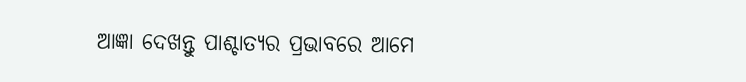ଆଜ୍ଞା ଦେଖନ୍ତୁ ପାଶ୍ଚାତ୍ଯର ପ୍ରଭାବରେ ଆମେ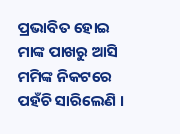ପ୍ରଭାବିତ ହୋଇ ମାଙ୍କ ପାଖରୁ ଆସି ମମିଙ୍କ ନିକଟରେ ପହଁଚି ସାରିଲେଣି ।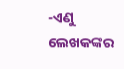-ଏଣୁ ଲେଖକଙ୍କର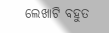ଲେଖାଟି ବହୁତ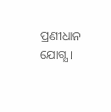ପ୍ରଣୀଧାନ ଯୋଗ୍ଯ ।